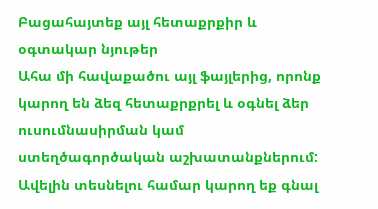Բացահայտեք այլ հետաքրքիր և օգտակար նյութեր
Ահա մի հավաքածու այլ ֆայլերից, որոնք կարող են ձեզ հետաքրքրել և օգնել ձեր ուսումնասիրման կամ ստեղծագործական աշխատանքներում: Ավելին տեսնելու համար կարող եք գնալ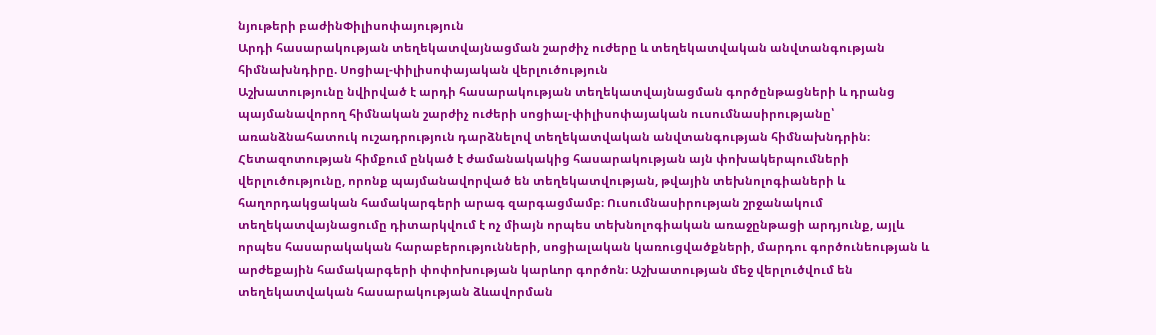նյութերի բաժինՓիլիսոփայություն
Արդի հասարակության տեղեկատվայնացման շարժիչ ուժերը և տեղեկատվական անվտանգության հիմնախնդիրը. Սոցիալ-փիլիսոփայական վերլուծություն
Աշխատությունը նվիրված է արդի հասարակության տեղեկատվայնացման գործընթացների և դրանց պայմանավորող հիմնական շարժիչ ուժերի սոցիալ-փիլիսոփայական ուսումնասիրությանը՝ առանձնահատուկ ուշադրություն դարձնելով տեղեկատվական անվտանգության հիմնախնդրին։ Հետազոտության հիմքում ընկած է ժամանակակից հասարակության այն փոխակերպումների վերլուծությունը, որոնք պայմանավորված են տեղեկատվության, թվային տեխնոլոգիաների և հաղորդակցական համակարգերի արագ զարգացմամբ։ Ուսումնասիրության շրջանակում տեղեկատվայնացումը դիտարկվում է ոչ միայն որպես տեխնոլոգիական առաջընթացի արդյունք, այլև որպես հասարակական հարաբերությունների, սոցիալական կառուցվածքների, մարդու գործունեության և արժեքային համակարգերի փոփոխության կարևոր գործոն։ Աշխատության մեջ վերլուծվում են տեղեկատվական հասարակության ձևավորման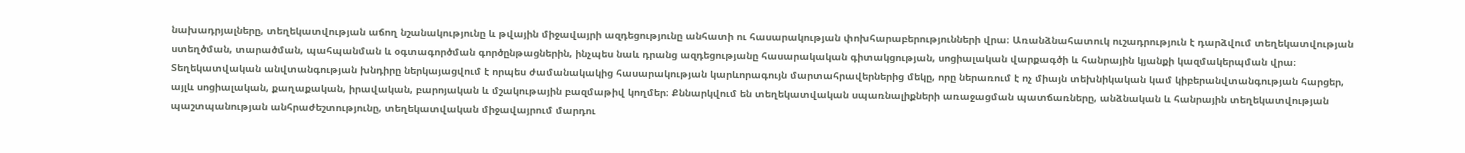նախադրյալները, տեղեկատվության աճող նշանակությունը և թվային միջավայրի ազդեցությունը անհատի ու հասարակության փոխհարաբերությունների վրա։ Առանձնահատուկ ուշադրություն է դարձվում տեղեկատվության ստեղծման, տարածման, պահպանման և օգտագործման գործընթացներին, ինչպես նաև դրանց ազդեցությանը հասարակական գիտակցության, սոցիալական վարքագծի և հանրային կյանքի կազմակերպման վրա։ Տեղեկատվական անվտանգության խնդիրը ներկայացվում է որպես ժամանակակից հասարակության կարևորագույն մարտահրավերներից մեկը, որը ներառում է ոչ միայն տեխնիկական կամ կիբերանվտանգության հարցեր, այլև սոցիալական, քաղաքական, իրավական, բարոյական և մշակութային բազմաթիվ կողմեր։ Քննարկվում են տեղեկատվական սպառնալիքների առաջացման պատճառները, անձնական և հանրային տեղեկատվության պաշտպանության անհրաժեշտությունը, տեղեկատվական միջավայրում մարդու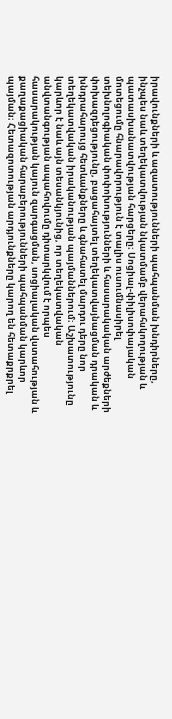իրավունքների և ազատությունների պահպանման խնդիրները, ինչպես նաև տեղեկատվության նկատմամբ վերահսկողության և պատասխանատվության հարցերը։ Սոցիալ-փիլիսոփայական մոտեցումը հնարավորություն է տալիս ուսումնասիրել տեխնոլոգիական փոփոխությունների և հասարակական արժեքների փոխազդեցությունը, բացահայտել տեղեկատվայնացման դրական և խնդրահարույց հետևանքները և գնահատել մարդու դերը նոր տեղեկատվական իրականության պայմաններում։ Աշխատությունը կարևոր է նաև այն տեսանկյունից, որ տեղեկատվական անվտանգության ապահովումը դիտարկվում է որպես հասարակության կայուն զարգացման, սոցիալական վստահության և քաղաքացիական հարաբերությունների պահպանման կարևոր պայման։ Հետազոտության արդյունքները կարող են հետաքրքրել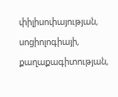փիլիսոփայության, սոցիոլոգիայի, քաղաքագիտության,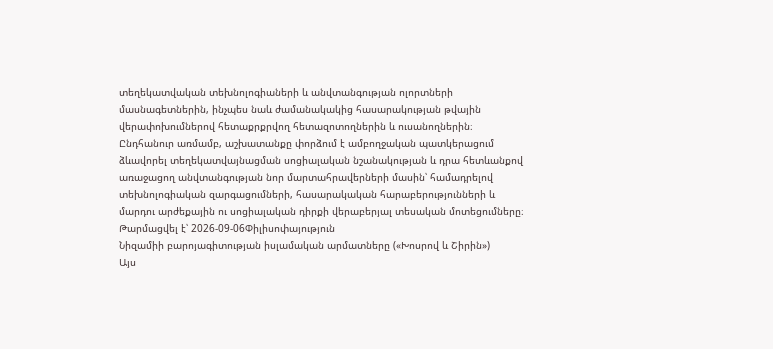տեղեկատվական տեխնոլոգիաների և անվտանգության ոլորտների մասնագետներին, ինչպես նաև ժամանակակից հասարակության թվային վերափոխումներով հետաքրքրվող հետազոտողներին և ուսանողներին։ Ընդհանուր առմամբ, աշխատանքը փորձում է ամբողջական պատկերացում ձևավորել տեղեկատվայնացման սոցիալական նշանակության և դրա հետևանքով առաջացող անվտանգության նոր մարտահրավերների մասին՝ համադրելով տեխնոլոգիական զարգացումների, հասարակական հարաբերությունների և մարդու արժեքային ու սոցիալական դիրքի վերաբերյալ տեսական մոտեցումները։
Թարմացվել է՝ 2026-09-06Փիլիսոփայություն
Նիզամիի բարոյագիտության իսլամական արմատները («Խոսրով և Շիրին»)
Այս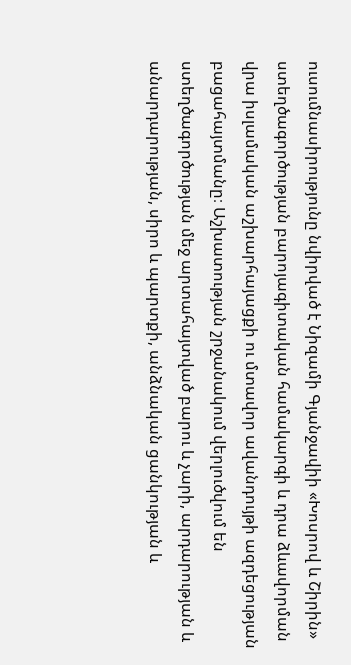ուսումնասիրությունը նվիրված է Նիզամի Գյանջավիի «Խոսրով և Շիրին» ստեղծագործության բարոյագիտական համակարգի և դրա ձևավորման վրա իսլամական աշխարհայացքի ու մտավոր ավանդույթի ազդեցության բացահայտմանը։ Աշխատության շրջանակում վերլուծվում են ստեղծագործության մեջ արտահայտված բարու և չարի, արդարության և անարդարության, սիրո և պարտքի, անձնական ցանկության և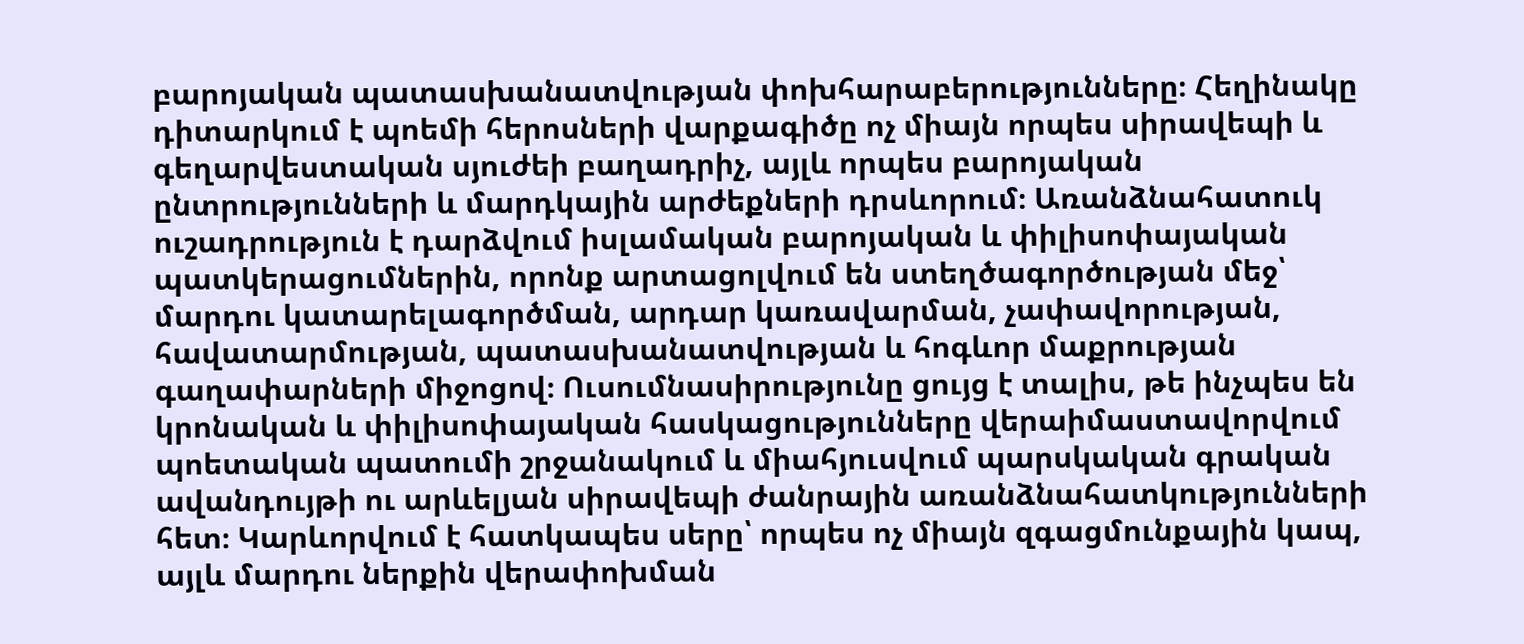բարոյական պատասխանատվության փոխհարաբերությունները։ Հեղինակը դիտարկում է պոեմի հերոսների վարքագիծը ոչ միայն որպես սիրավեպի և գեղարվեստական սյուժեի բաղադրիչ, այլև որպես բարոյական ընտրությունների և մարդկային արժեքների դրսևորում։ Առանձնահատուկ ուշադրություն է դարձվում իսլամական բարոյական և փիլիսոփայական պատկերացումներին, որոնք արտացոլվում են ստեղծագործության մեջ՝ մարդու կատարելագործման, արդար կառավարման, չափավորության, հավատարմության, պատասխանատվության և հոգևոր մաքրության գաղափարների միջոցով։ Ուսումնասիրությունը ցույց է տալիս, թե ինչպես են կրոնական և փիլիսոփայական հասկացությունները վերաիմաստավորվում պոետական պատումի շրջանակում և միահյուսվում պարսկական գրական ավանդույթի ու արևելյան սիրավեպի ժանրային առանձնահատկությունների հետ։ Կարևորվում է հատկապես սերը՝ որպես ոչ միայն զգացմունքային կապ, այլև մարդու ներքին վերափոխման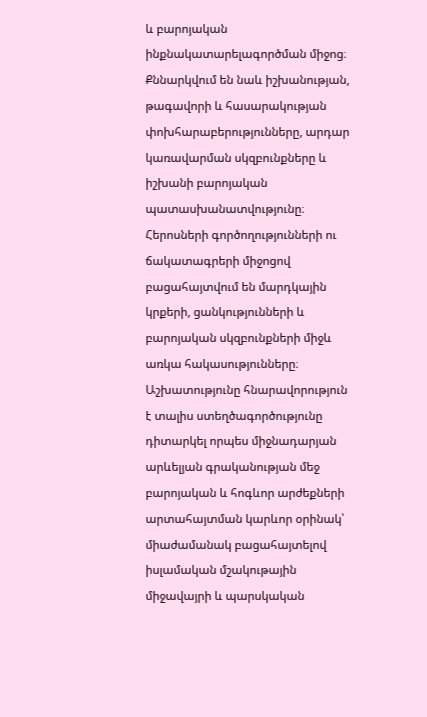և բարոյական ինքնակատարելագործման միջոց։ Քննարկվում են նաև իշխանության, թագավորի և հասարակության փոխհարաբերությունները, արդար կառավարման սկզբունքները և իշխանի բարոյական պատասխանատվությունը։ Հերոսների գործողությունների ու ճակատագրերի միջոցով բացահայտվում են մարդկային կրքերի, ցանկությունների և բարոյական սկզբունքների միջև առկա հակասությունները։ Աշխատությունը հնարավորություն է տալիս ստեղծագործությունը դիտարկել որպես միջնադարյան արևելյան գրականության մեջ բարոյական և հոգևոր արժեքների արտահայտման կարևոր օրինակ՝ միաժամանակ բացահայտելով իսլամական մշակութային միջավայրի և պարսկական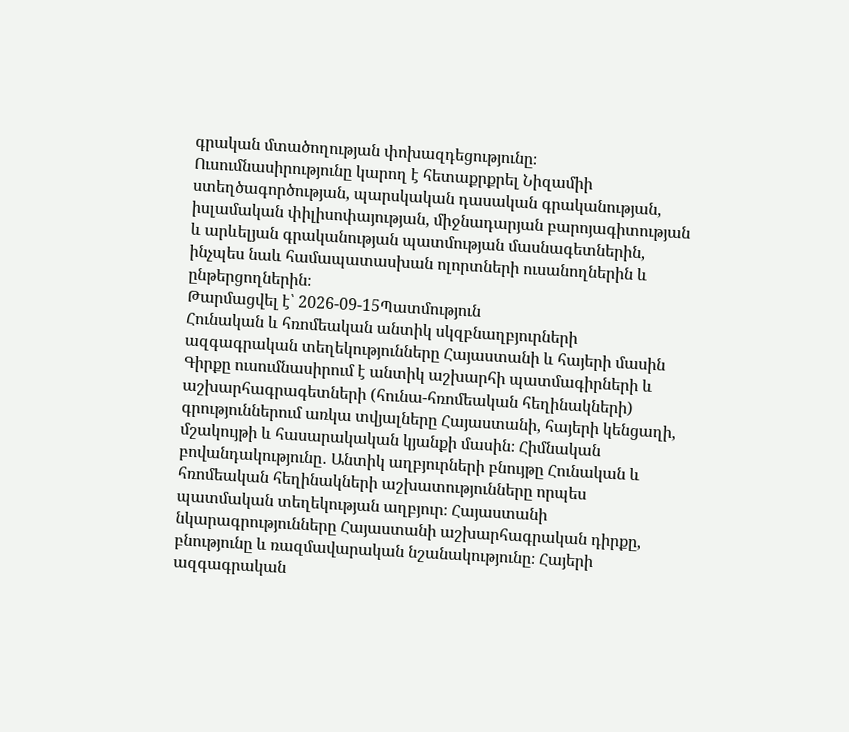գրական մտածողության փոխազդեցությունը։ Ուսումնասիրությունը կարող է հետաքրքրել Նիզամիի ստեղծագործության, պարսկական դասական գրականության, իսլամական փիլիսոփայության, միջնադարյան բարոյագիտության և արևելյան գրականության պատմության մասնագետներին, ինչպես նաև համապատասխան ոլորտների ուսանողներին և ընթերցողներին։
Թարմացվել է՝ 2026-09-15Պատմություն
Հունական և հռոմեական անտիկ սկզբնաղբյուրների ազգագրական տեղեկությունները Հայաստանի և հայերի մասին
Գիրքը ուսումնասիրում է անտիկ աշխարհի պատմագիրների և աշխարհագրագետների (հունա-հռոմեական հեղինակների) գրություններում առկա տվյալները Հայաստանի, հայերի կենցաղի, մշակույթի և հասարակական կյանքի մասին։ Հիմնական բովանդակությունը․ Անտիկ աղբյուրների բնույթը Հունական և հռոմեական հեղինակների աշխատությունները որպես պատմական տեղեկության աղբյուր։ Հայաստանի նկարագրությունները Հայաստանի աշխարհագրական դիրքը, բնությունը և ռազմավարական նշանակությունը։ Հայերի ազգագրական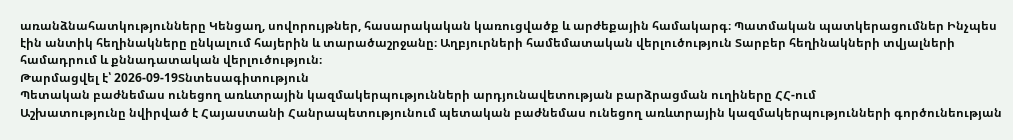առանձնահատկությունները Կենցաղ, սովորույթներ, հասարակական կառուցվածք և արժեքային համակարգ։ Պատմական պատկերացումներ Ինչպես էին անտիկ հեղինակները ընկալում հայերին և տարածաշրջանը։ Աղբյուրների համեմատական վերլուծություն Տարբեր հեղինակների տվյալների համադրում և քննադատական վերլուծություն։
Թարմացվել է՝ 2026-09-19Տնտեսագիտություն
Պետական բաժնեմաս ունեցող առևտրային կազմակերպությունների արդյունավետության բարձրացման ուղիները ՀՀ-ում
Աշխատությունը նվիրված է Հայաստանի Հանրապետությունում պետական բաժնեմաս ունեցող առևտրային կազմակերպությունների գործունեության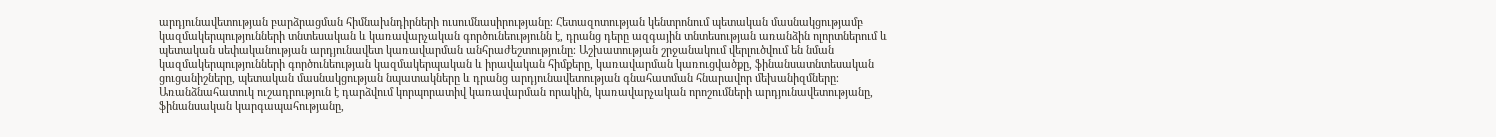արդյունավետության բարձրացման հիմնախնդիրների ուսումնասիրությանը։ Հետազոտության կենտրոնում պետական մասնակցությամբ կազմակերպությունների տնտեսական և կառավարչական գործունեությունն է, դրանց դերը ազգային տնտեսության առանձին ոլորտներում և պետական սեփականության արդյունավետ կառավարման անհրաժեշտությունը։ Աշխատության շրջանակում վերլուծվում են նման կազմակերպությունների գործունեության կազմակերպական և իրավական հիմքերը, կառավարման կառուցվածքը, ֆինանսատնտեսական ցուցանիշները, պետական մասնակցության նպատակները և դրանց արդյունավետության գնահատման հնարավոր մեխանիզմները։ Առանձնահատուկ ուշադրություն է դարձվում կորպորատիվ կառավարման որակին, կառավարչական որոշումների արդյունավետությանը, ֆինանսական կարգապահությանը,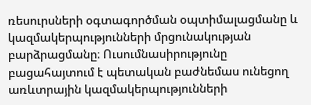ռեսուրսների օգտագործման օպտիմալացմանը և կազմակերպությունների մրցունակության բարձրացմանը։ Ուսումնասիրությունը բացահայտում է պետական բաժնեմաս ունեցող առևտրային կազմակերպությունների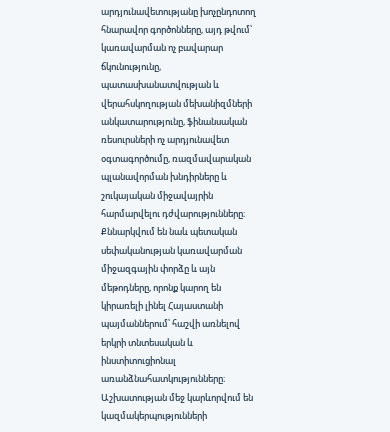արդյունավետությանը խոչընդոտող հնարավոր գործոնները, այդ թվում՝ կառավարման ոչ բավարար ճկունությունը, պատասխանատվության և վերահսկողության մեխանիզմների անկատարությունը, ֆինանսական ռեսուրսների ոչ արդյունավետ օգտագործումը, ռազմավարական պլանավորման խնդիրները և շուկայական միջավայրին հարմարվելու դժվարությունները։ Քննարկվում են նաև պետական սեփականության կառավարման միջազգային փորձը և այն մեթոդները, որոնք կարող են կիրառելի լինել Հայաստանի պայմաններում՝ հաշվի առնելով երկրի տնտեսական և ինստիտուցիոնալ առանձնահատկությունները։ Աշխատության մեջ կարևորվում են կազմակերպությունների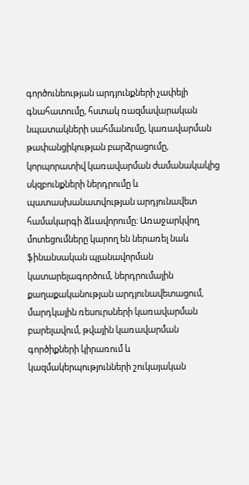գործունեության արդյունքների չափելի գնահատումը, հստակ ռազմավարական նպատակների սահմանումը, կառավարման թափանցիկության բարձրացումը, կորպորատիվ կառավարման ժամանակակից սկզբունքների ներդրումը և պատասխանատվության արդյունավետ համակարգի ձևավորումը։ Առաջարկվող մոտեցումները կարող են ներառել նաև ֆինանսական պլանավորման կատարելագործում, ներդրումային քաղաքականության արդյունավետացում, մարդկային ռեսուրսների կառավարման բարելավում, թվային կառավարման գործիքների կիրառում և կազմակերպությունների շուկայական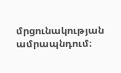մրցունակության ամրապնդում։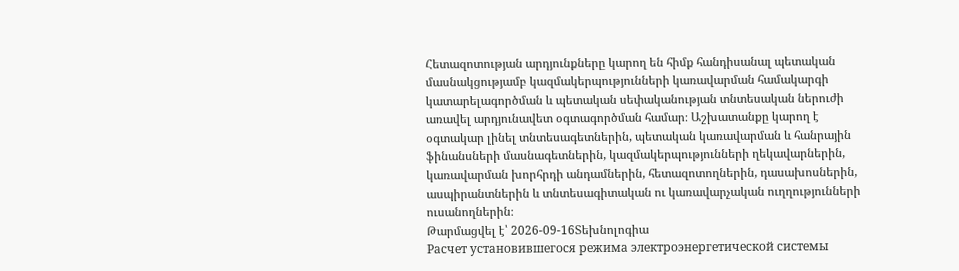Հետազոտության արդյունքները կարող են հիմք հանդիսանալ պետական մասնակցությամբ կազմակերպությունների կառավարման համակարգի կատարելագործման և պետական սեփականության տնտեսական ներուժի առավել արդյունավետ օգտագործման համար։ Աշխատանքը կարող է օգտակար լինել տնտեսագետներին, պետական կառավարման և հանրային ֆինանսների մասնագետներին, կազմակերպությունների ղեկավարներին, կառավարման խորհրդի անդամներին, հետազոտողներին, դասախոսներին, ասպիրանտներին և տնտեսագիտական ու կառավարչական ուղղությունների ուսանողներին։
Թարմացվել է՝ 2026-09-16Տեխնոլոգիա
Расчет установившегося режима электроэнергетической системы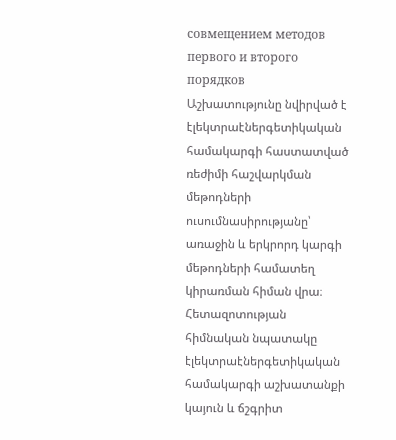совмещением методов первого и второго порядков
Աշխատությունը նվիրված է էլեկտրաէներգետիկական համակարգի հաստատված ռեժիմի հաշվարկման մեթոդների ուսումնասիրությանը՝ առաջին և երկրորդ կարգի մեթոդների համատեղ կիրառման հիման վրա։ Հետազոտության հիմնական նպատակը էլեկտրաէներգետիկական համակարգի աշխատանքի կայուն և ճշգրիտ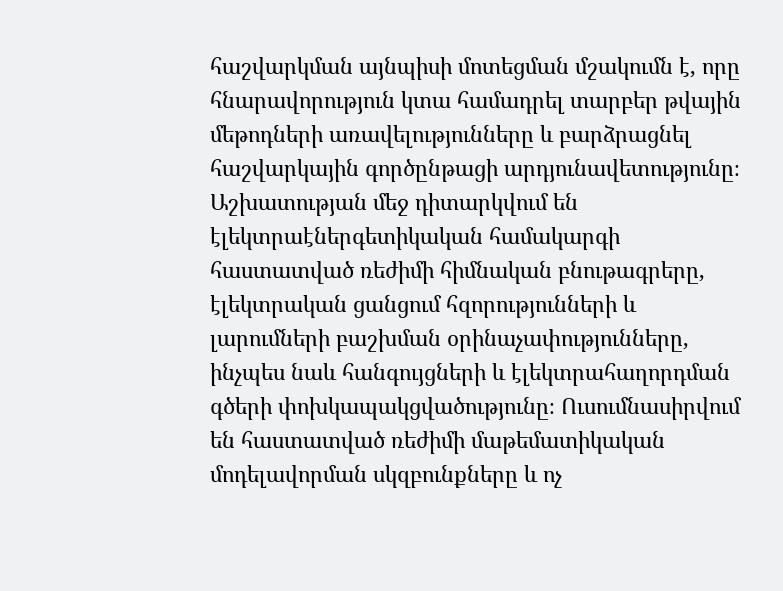հաշվարկման այնպիսի մոտեցման մշակումն է, որը հնարավորություն կտա համադրել տարբեր թվային մեթոդների առավելությունները և բարձրացնել հաշվարկային գործընթացի արդյունավետությունը։ Աշխատության մեջ դիտարկվում են էլեկտրաէներգետիկական համակարգի հաստատված ռեժիմի հիմնական բնութագրերը, էլեկտրական ցանցում հզորությունների և լարումների բաշխման օրինաչափությունները, ինչպես նաև հանգույցների և էլեկտրահաղորդման գծերի փոխկապակցվածությունը։ Ուսումնասիրվում են հաստատված ռեժիմի մաթեմատիկական մոդելավորման սկզբունքները և ոչ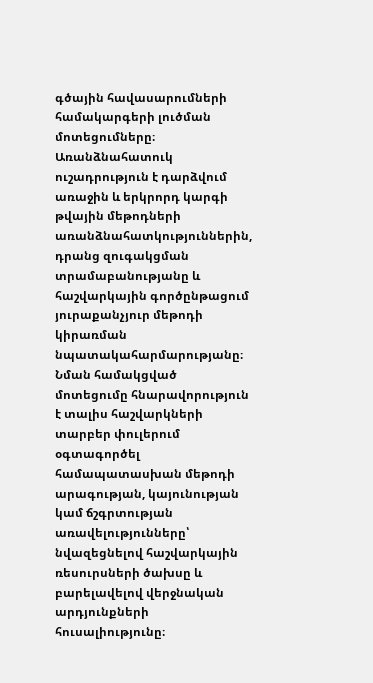գծային հավասարումների համակարգերի լուծման մոտեցումները։ Առանձնահատուկ ուշադրություն է դարձվում առաջին և երկրորդ կարգի թվային մեթոդների առանձնահատկություններին, դրանց զուգակցման տրամաբանությանը և հաշվարկային գործընթացում յուրաքանչյուր մեթոդի կիրառման նպատակահարմարությանը։ Նման համակցված մոտեցումը հնարավորություն է տալիս հաշվարկների տարբեր փուլերում օգտագործել համապատասխան մեթոդի արագության, կայունության կամ ճշգրտության առավելությունները՝ նվազեցնելով հաշվարկային ռեսուրսների ծախսը և բարելավելով վերջնական արդյունքների հուսալիությունը։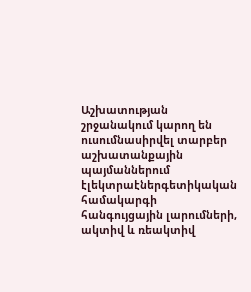Աշխատության շրջանակում կարող են ուսումնասիրվել տարբեր աշխատանքային պայմաններում էլեկտրաէներգետիկական համակարգի հանգույցային լարումների, ակտիվ և ռեակտիվ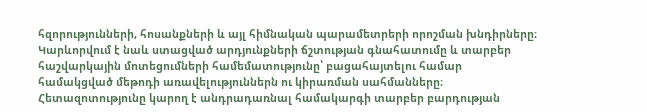հզորությունների, հոսանքների և այլ հիմնական պարամետրերի որոշման խնդիրները։ Կարևորվում է նաև ստացված արդյունքների ճշտության գնահատումը և տարբեր հաշվարկային մոտեցումների համեմատությունը՝ բացահայտելու համար համակցված մեթոդի առավելություններն ու կիրառման սահմանները։ Հետազոտությունը կարող է անդրադառնալ համակարգի տարբեր բարդության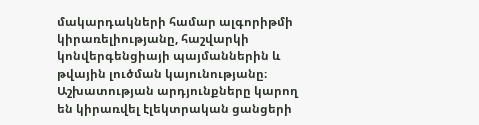մակարդակների համար ալգորիթմի կիրառելիությանը, հաշվարկի կոնվերգենցիայի պայմաններին և թվային լուծման կայունությանը։ Աշխատության արդյունքները կարող են կիրառվել էլեկտրական ցանցերի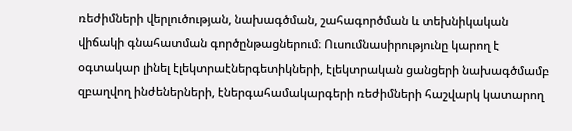ռեժիմների վերլուծության, նախագծման, շահագործման և տեխնիկական վիճակի գնահատման գործընթացներում։ Ուսումնասիրությունը կարող է օգտակար լինել էլեկտրաէներգետիկների, էլեկտրական ցանցերի նախագծմամբ զբաղվող ինժեներների, էներգահամակարգերի ռեժիմների հաշվարկ կատարող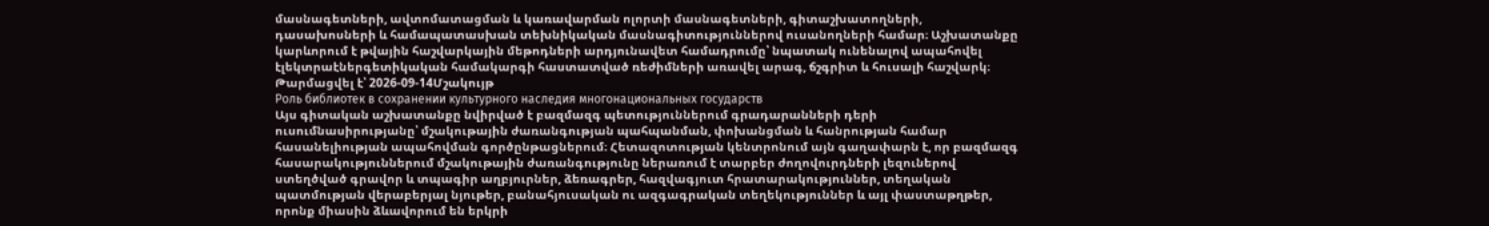մասնագետների, ավտոմատացման և կառավարման ոլորտի մասնագետների, գիտաշխատողների, դասախոսների և համապատասխան տեխնիկական մասնագիտություններով ուսանողների համար։ Աշխատանքը կարևորում է թվային հաշվարկային մեթոդների արդյունավետ համադրումը՝ նպատակ ունենալով ապահովել էլեկտրաէներգետիկական համակարգի հաստատված ռեժիմների առավել արագ, ճշգրիտ և հուսալի հաշվարկ։
Թարմացվել է՝ 2026-09-14Մշակույթ
Роль библиотек в сохранении культурного наследия многонациональных государств
Այս գիտական աշխատանքը նվիրված է բազմազգ պետություններում գրադարանների դերի ուսումնասիրությանը՝ մշակութային ժառանգության պահպանման, փոխանցման և հանրության համար հասանելիության ապահովման գործընթացներում։ Հետազոտության կենտրոնում այն գաղափարն է, որ բազմազգ հասարակություններում մշակութային ժառանգությունը ներառում է տարբեր ժողովուրդների լեզուներով ստեղծված գրավոր և տպագիր աղբյուրներ, ձեռագրեր, հազվագյուտ հրատարակություններ, տեղական պատմության վերաբերյալ նյութեր, բանահյուսական ու ազգագրական տեղեկություններ և այլ փաստաթղթեր, որոնք միասին ձևավորում են երկրի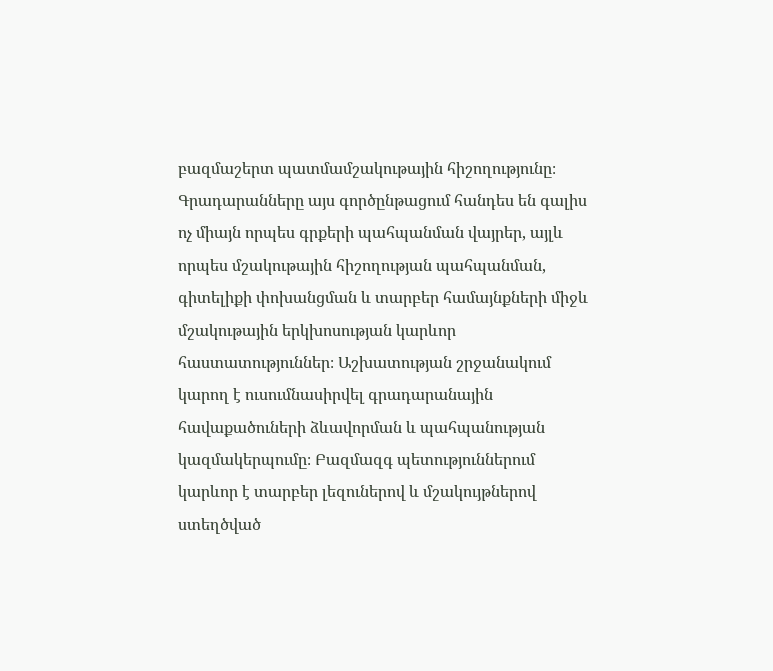բազմաշերտ պատմամշակութային հիշողությունը։ Գրադարանները այս գործընթացում հանդես են գալիս ոչ միայն որպես գրքերի պահպանման վայրեր, այլև որպես մշակութային հիշողության պահպանման, գիտելիքի փոխանցման և տարբեր համայնքների միջև մշակութային երկխոսության կարևոր հաստատություններ։ Աշխատության շրջանակում կարող է ուսումնասիրվել գրադարանային հավաքածուների ձևավորման և պահպանության կազմակերպումը։ Բազմազգ պետություններում կարևոր է տարբեր լեզուներով և մշակույթներով ստեղծված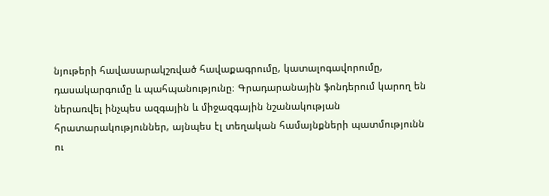նյութերի հավասարակշռված հավաքագրումը, կատալոգավորումը, դասակարգումը և պահպանությունը։ Գրադարանային ֆոնդերում կարող են ներառվել ինչպես ազգային և միջազգային նշանակության հրատարակություններ, այնպես էլ տեղական համայնքների պատմությունն ու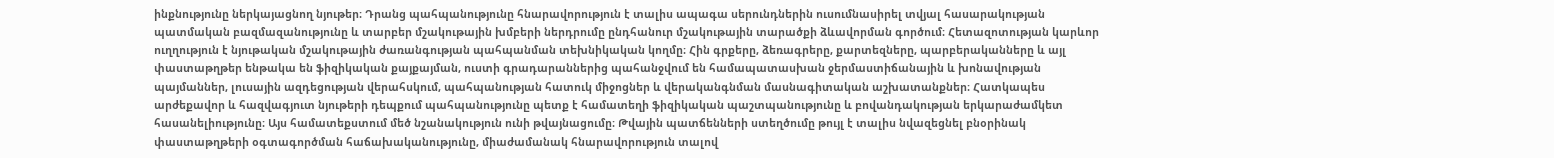ինքնությունը ներկայացնող նյութեր։ Դրանց պահպանությունը հնարավորություն է տալիս ապագա սերունդներին ուսումնասիրել տվյալ հասարակության պատմական բազմազանությունը և տարբեր մշակութային խմբերի ներդրումը ընդհանուր մշակութային տարածքի ձևավորման գործում։ Հետազոտության կարևոր ուղղություն է նյութական մշակութային ժառանգության պահպանման տեխնիկական կողմը։ Հին գրքերը, ձեռագրերը, քարտեզները, պարբերականները և այլ փաստաթղթեր ենթակա են ֆիզիկական քայքայման, ուստի գրադարաններից պահանջվում են համապատասխան ջերմաստիճանային և խոնավության պայմաններ, լուսային ազդեցության վերահսկում, պահպանության հատուկ միջոցներ և վերականգնման մասնագիտական աշխատանքներ։ Հատկապես արժեքավոր և հազվագյուտ նյութերի դեպքում պահպանությունը պետք է համատեղի ֆիզիկական պաշտպանությունը և բովանդակության երկարաժամկետ հասանելիությունը։ Այս համատեքստում մեծ նշանակություն ունի թվայնացումը։ Թվային պատճենների ստեղծումը թույլ է տալիս նվազեցնել բնօրինակ փաստաթղթերի օգտագործման հաճախականությունը, միաժամանակ հնարավորություն տալով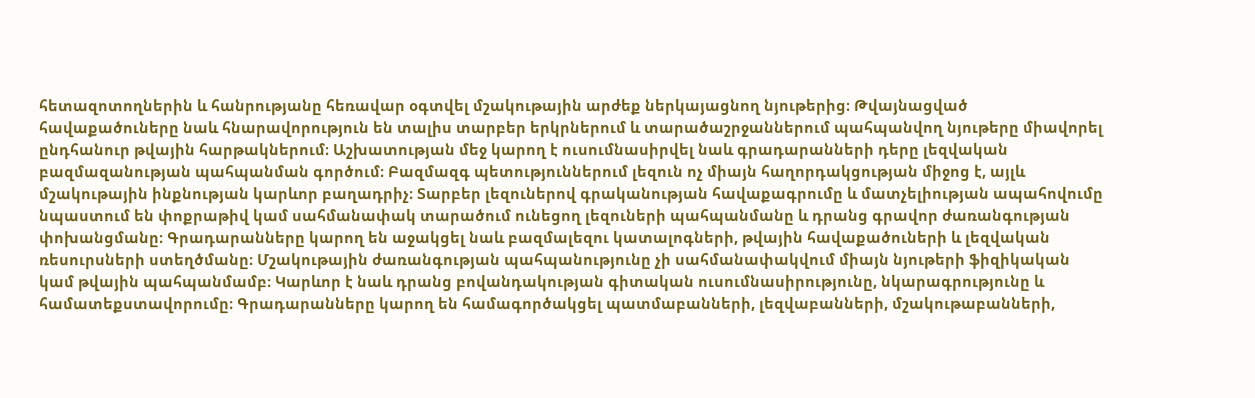հետազոտողներին և հանրությանը հեռավար օգտվել մշակութային արժեք ներկայացնող նյութերից։ Թվայնացված հավաքածուները նաև հնարավորություն են տալիս տարբեր երկրներում և տարածաշրջաններում պահպանվող նյութերը միավորել ընդհանուր թվային հարթակներում։ Աշխատության մեջ կարող է ուսումնասիրվել նաև գրադարանների դերը լեզվական բազմազանության պահպանման գործում։ Բազմազգ պետություններում լեզուն ոչ միայն հաղորդակցության միջոց է, այլև մշակութային ինքնության կարևոր բաղադրիչ։ Տարբեր լեզուներով գրականության հավաքագրումը և մատչելիության ապահովումը նպաստում են փոքրաթիվ կամ սահմանափակ տարածում ունեցող լեզուների պահպանմանը և դրանց գրավոր ժառանգության փոխանցմանը։ Գրադարանները կարող են աջակցել նաև բազմալեզու կատալոգների, թվային հավաքածուների և լեզվական ռեսուրսների ստեղծմանը։ Մշակութային ժառանգության պահպանությունը չի սահմանափակվում միայն նյութերի ֆիզիկական կամ թվային պահպանմամբ։ Կարևոր է նաև դրանց բովանդակության գիտական ուսումնասիրությունը, նկարագրությունը և համատեքստավորումը։ Գրադարանները կարող են համագործակցել պատմաբանների, լեզվաբանների, մշակութաբանների,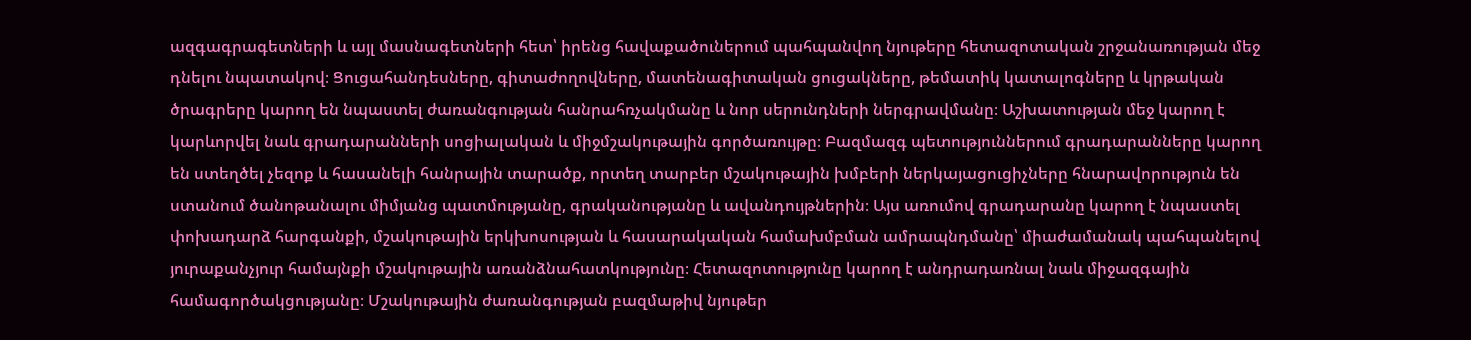ազգագրագետների և այլ մասնագետների հետ՝ իրենց հավաքածուներում պահպանվող նյութերը հետազոտական շրջանառության մեջ դնելու նպատակով։ Ցուցահանդեսները, գիտաժողովները, մատենագիտական ցուցակները, թեմատիկ կատալոգները և կրթական ծրագրերը կարող են նպաստել ժառանգության հանրահռչակմանը և նոր սերունդների ներգրավմանը։ Աշխատության մեջ կարող է կարևորվել նաև գրադարանների սոցիալական և միջմշակութային գործառույթը։ Բազմազգ պետություններում գրադարանները կարող են ստեղծել չեզոք և հասանելի հանրային տարածք, որտեղ տարբեր մշակութային խմբերի ներկայացուցիչները հնարավորություն են ստանում ծանոթանալու միմյանց պատմությանը, գրականությանը և ավանդույթներին։ Այս առումով գրադարանը կարող է նպաստել փոխադարձ հարգանքի, մշակութային երկխոսության և հասարակական համախմբման ամրապնդմանը՝ միաժամանակ պահպանելով յուրաքանչյուր համայնքի մշակութային առանձնահատկությունը։ Հետազոտությունը կարող է անդրադառնալ նաև միջազգային համագործակցությանը։ Մշակութային ժառանգության բազմաթիվ նյութեր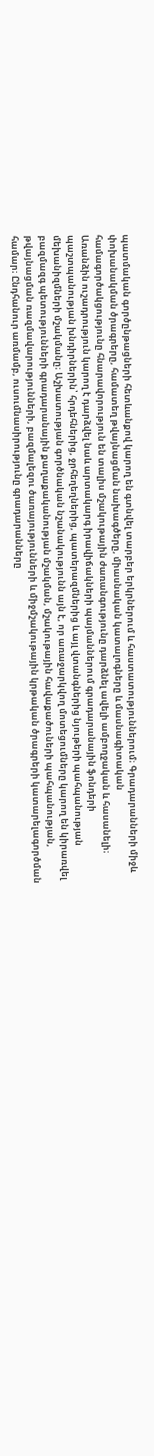պատմական գործընթացների հետևանքով կարող են գտնվել տարբեր երկրներում և հաստատություններում։ Գրադարանների միջև փոխանակման ծրագրերը, համատեղ թվայնացման նախագծերը, միասնական կատալոգները և մասնագիտական համագործակցությունը հնարավորություն են տալիս մշակութային ժառանգությունը դարձնել ավելի ամբողջական և հասանելի։ Առանձին ուշադրություն կարող է դարձվել նաև արտակարգ իրավիճակների պայմաններում գրադարանային ֆոնդերի պաշտպանության խնդիրներին՝ հրդեհներից, ջրհեղեղներից, պատերազմներից և այլ վտանգներից նյութերի պահպանության մեխանիզմների մշակմանը։ Աշխատության գործնական նշանակությունն այն է, որ առաջարկվող մոտեցումները կարող են կիրառվել բազմազգ պետությունների գրադարանային քաղաքականության մշակման, մշակութային հավաքածուների պահպանության, թվայնացման ռազմավարությունների, բազմալեզու ծառայությունների և միջմշակութային կրթական ծրագրերի կատարելագործման համար։ Ընդհանուր առմամբ, ուսումնասիրությունը գրադարանները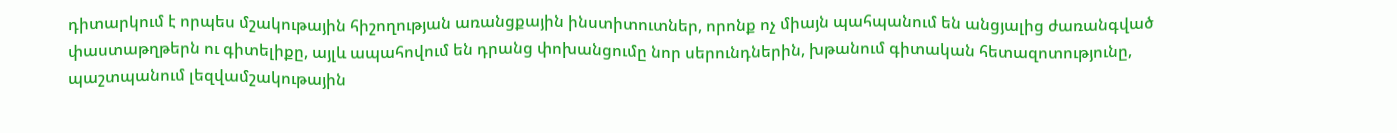դիտարկում է որպես մշակութային հիշողության առանցքային ինստիտուտներ, որոնք ոչ միայն պահպանում են անցյալից ժառանգված փաստաթղթերն ու գիտելիքը, այլև ապահովում են դրանց փոխանցումը նոր սերունդներին, խթանում գիտական հետազոտությունը, պաշտպանում լեզվամշակութային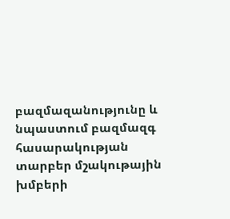բազմազանությունը և նպաստում բազմազգ հասարակության տարբեր մշակութային խմբերի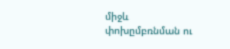միջև փոխըմբռնման ու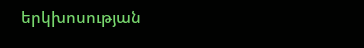երկխոսության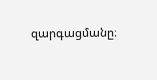զարգացմանը։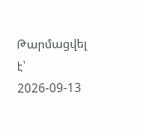Թարմացվել է՝ 2026-09-13